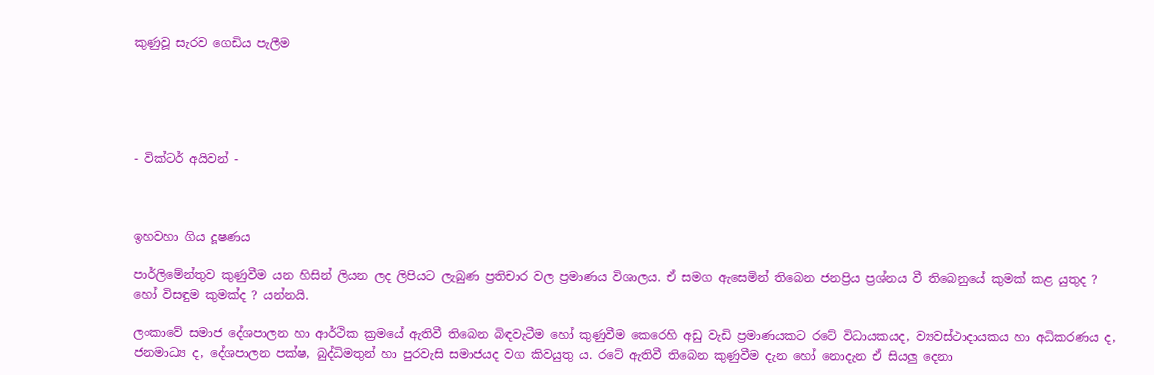කුණුවූ සැරව ගෙඩිය පැලීම





- වික්ටර් අයිවන් -



ඉහවහා ගිය දූෂණය

පාර්ලිමේන්තුව කුණුවීම යන හිසින් ලියන ලද ලිපියට ලැබුණ ප්‍රතිචාර වල ප්‍රමාණය විශාලය. ඒ සමග ඇසෙමින් තිබෙන ජනප්‍රිය ප්‍රශ්නය වී තිබෙනුයේ කුමක් කළ යුතුද ? හෝ විසඳුම කුමක්ද ? යන්නයි.

ලංකාවේ සමාජ දේශපාලන හා ආර්ථික ක්‍රමයේ ඇතිවී තිබෙන බිඳවැටීම හෝ කුණුවීම කෙරෙහි අඩු වැඩි ප්‍රමාණයකට රටේ විධායකයද, ව්‍යවස්ථාදායකය හා අධිකරණය ද, ජනමාධ්‍ය ද, දේශපාලන පක්ෂ, බුද්ධිමතුන් හා පුරවැසි සමාජයද වග කිවයුතු ය. රටේ ඇතිවී තිබෙන කුණුවීම දැන හෝ නොදැන ඒ සියලු දෙනා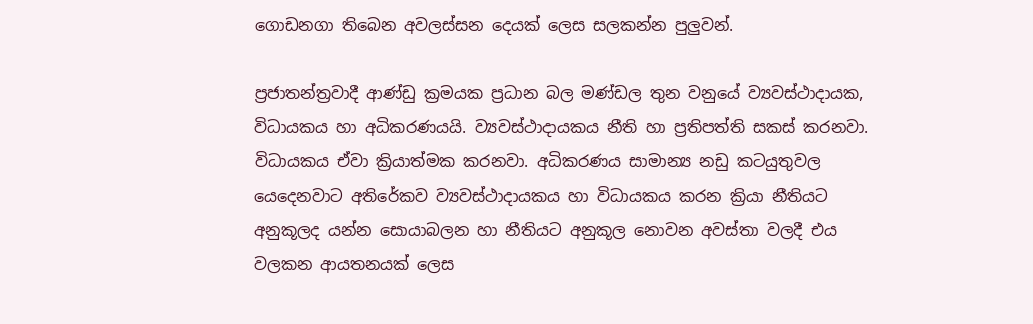ගොඩනගා තිබෙන අවලස්සන දෙයක් ලෙස සලකන්න පුලුවන්.

ප්‍රජාතන්ත්‍රවාදී ආණ්ඩු ක්‍රමයක ප්‍රධාන බල මණ්ඩල තුන වනුයේ ව්‍යවස්ථාදායක, විධායකය හා අධිකරණයයි. ව්‍යවස්ථාදායකය නීති හා ප්‍රතිපත්ති සකස් කරනවා. විධායකය ඒවා ක්‍රියාත්මක කරනවා. අධිකරණය සාමාන්‍ය නඩු කටයුතුවල යෙදෙනවාට අතිරේකව ව්‍යවස්ථාදායකය හා විධායකය කරන ක්‍රියා නීතියට අනුකූලද යන්න සොයාබලන හා නීතියට අනුකූල නොවන අවස්තා වලදී එය වලකන ආයතනයක් ලෙස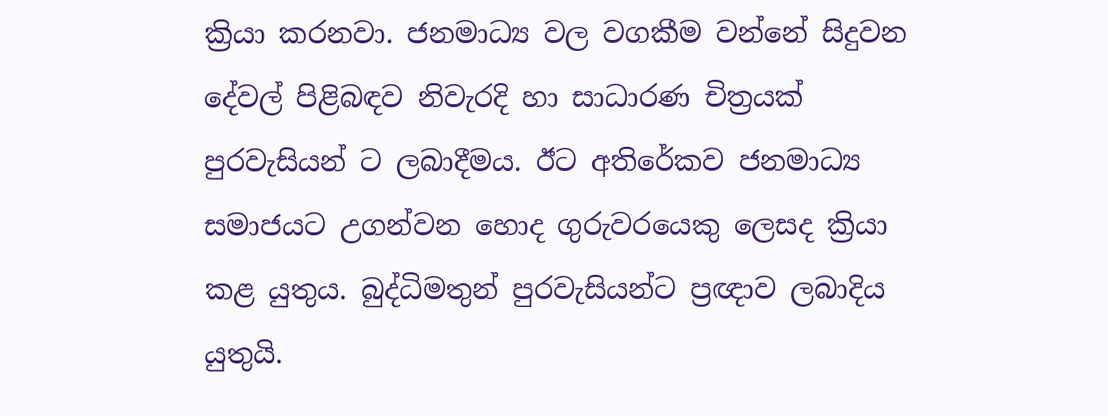ක්‍රියා කරනවා. ජනමාධ්‍ය වල වගකීම වන්නේ සිදුවන දේවල් පිළිබඳව නිවැරදි හා සාධාරණ චිත්‍රයක් පුරවැසියන් ට ලබාදීමය. ඊට අතිරේකව ජනමාධ්‍ය සමාජයට උගන්වන හොද ගුරුවරයෙකු ලෙසද ක්‍රියා කළ යුතුය. බුද්ධිමතුන් පුරවැසියන්ට ප්‍රඥාව ලබාදිය යුතුයි.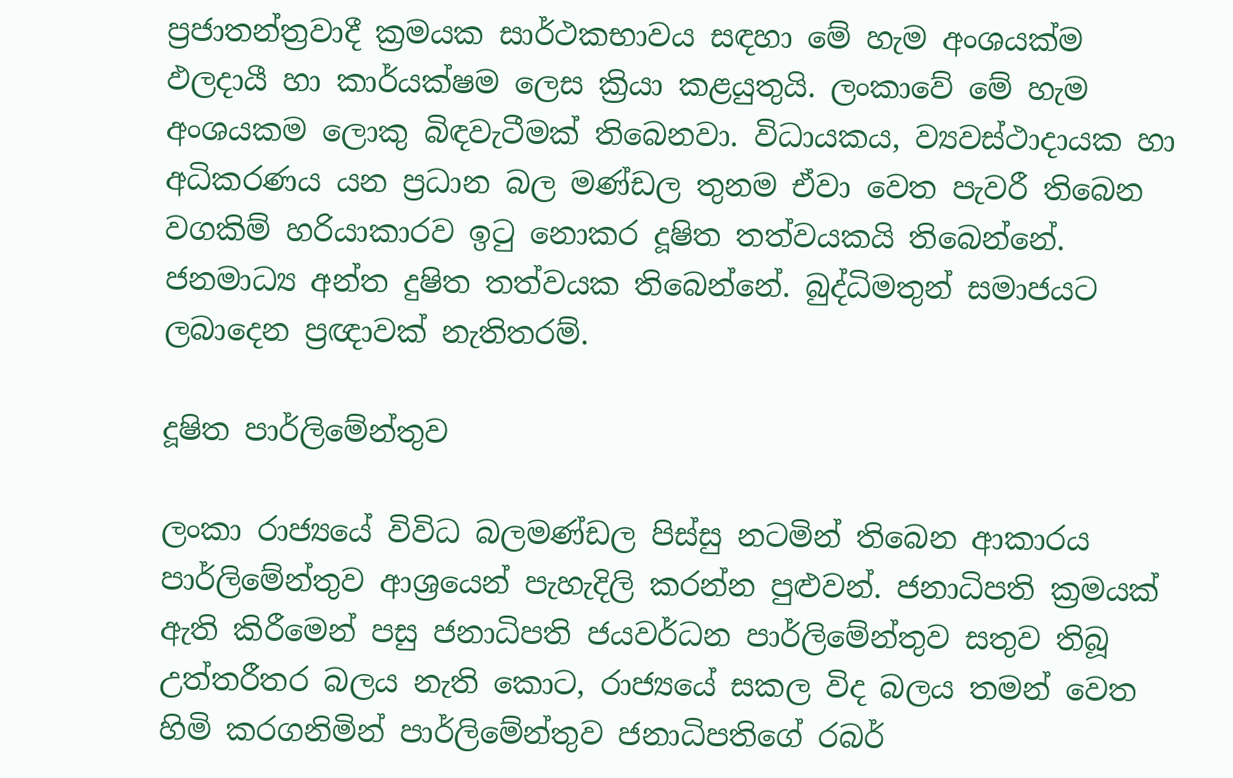ප්‍රජාතන්ත්‍රවාදී ක්‍රමයක සාර්ථකභාවය සඳහා මේ හැම අංශයක්ම ඵලදායී හා කාර්යක්ෂම ලෙස ක්‍රියා කළයුතුයි. ලංකාවේ මේ හැම අංශයකම ලොකු බිඳවැටීමක් තිබෙනවා. විධායකය, ව්‍යවස්ථාදායක හා අධිකරණය යන ප්‍රධාන බල මණ්ඩල තුනම ඒවා වෙත පැවරී තිබෙන වගකිම් හරියාකාරව ඉටු නොකර දූෂිත තත්වයකයි තිබෙන්නේ. ජනමාධ්‍ය අන්ත දුෂිත තත්වයක තිබෙන්නේ. බුද්ධිමතුන් සමාජයට ලබාදෙන ප්‍රඥාවක් නැතිතරම්.

දූෂිත පාර්ලිමේන්තුව

ලංකා රාජ්‍යයේ විවිධ බලමණ්ඩල පිස්සු නටමින් තිබෙන ආකාරය පාර්ලිමේන්තුව ආශ්‍රයෙන් පැහැදිලි කරන්න පුළුවන්. ජනාධිපති ක්‍රමයක් ඇති කිරීමෙන් පසු ජනාධිපති ජයවර්ධන පාර්ලිමේන්තුව සතුව තිබූ උත්තරීතර බලය නැති කොට, රාජ්‍යයේ සකල විද බලය තමන් වෙත හිමි කරගනිමින් පාර්ලිමේන්තුව ජනාධිපතිගේ රබර්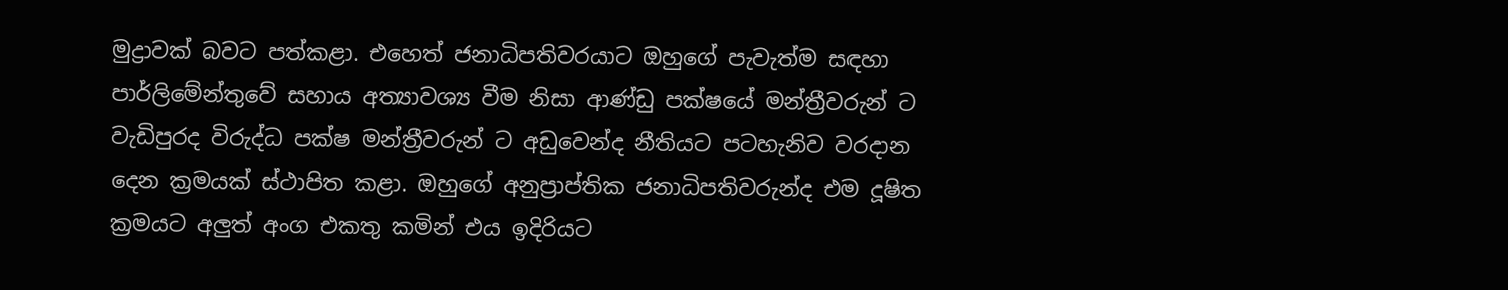මුද්‍රාවක් බවට පත්කළා. එහෙත් ජනාධිපතිවරයාට ඔහුගේ පැවැත්ම සඳහා පාර්ලිමේන්තුවේ සහාය අත්‍යාවශ්‍ය වීම නිසා ආණ්ඩු පක්ෂයේ මන්ත්‍රීවරුන් ට වැඩිපුරද විරුද්ධ පක්ෂ මන්ත්‍රීවරුන් ට අඩුවෙන්ද නීතියට පටහැනිව වරදාන දෙන ක්‍රමයක් ස්ථාපිත කළා. ඔහුගේ අනුප්‍රාප්තික ජනාධිපතිවරුන්ද එම දූෂිත ක්‍රමයට අලුත් අංග එකතු කමින් එය ඉදිරියට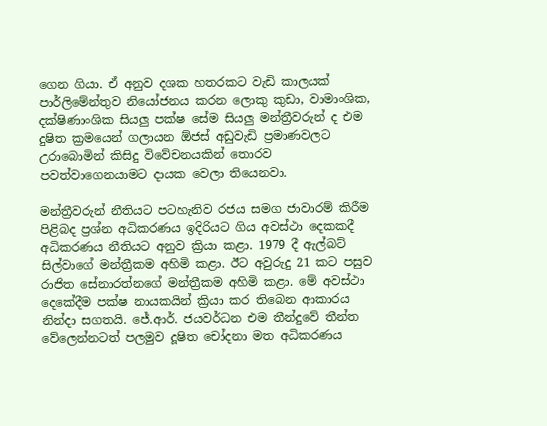ගෙන ගියා. ඒ අනුව දශක හතරකට වැඩි කාලයක් පාර්ලිමේන්තුව නියෝජනය කරන ලොකු කුඩා, වාමාංශික, දක්ෂිණාංශික සියලු පක්ෂ සේම සියලු මන්ත්‍රීවරුන් ද එම දුෂිත ක්‍රමයෙන් ගලායන ඕජස් අඩුවැඩි ප්‍රමාණවලට උරාබොමින් කිසිදු විවේචනයකින් තොරව පවත්වාගෙනයාමට දායක වෙලා තියෙනවා.

මන්ත්‍රීවරුන් නීතියට පටහැනිව රජය සමග ජාවාරම් කිරීම පිළිබද ප්‍රශ්න අධිකරණය ඉදිරියට ගිය අවස්ථා දෙකකදී අධිකරණය නීතියට අනුව ක්‍රියා කළා. 1979 දී ඇල්බට් සිල්වාගේ මන්ත්‍රීකම අහිමි කළා. ඊට අවුරුදු 21 කට පසුව රාජිත සේනාරත්නගේ මන්ත්‍රීකම අහිමි කළා. මේ අවස්ථා දෙකේදීම පක්ෂ නායකයින් ක්‍රියා කර තිබෙන ආකාරය නින්දා සගතයි. ජේ.ආර්. ජයවර්ධන එම තීන්දුවේ තීන්ත වේලෙන්නටත් පලමුව දූෂිත චෝදනා මත අධිකරණය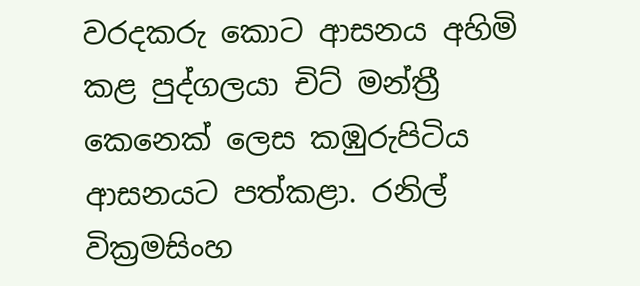වරදකරු කොට ආසනය අහිමි කළ පුද්ගලයා චිට් මන්ත්‍රී කෙනෙක් ලෙස කඹුරුපිටිය ආසනයට පත්කළා. රනිල් වික්‍රමසිංහ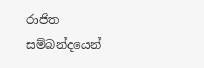රාජිත සම්බන්දයෙන්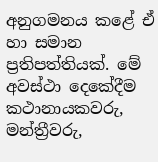අනුගමනය කළේ ඒ හා සමාන ප්‍රතිපත්තියක්. මේ අවස්ථා දෙකේදීම කථානායකවරු, මන්ත්‍රීවරු,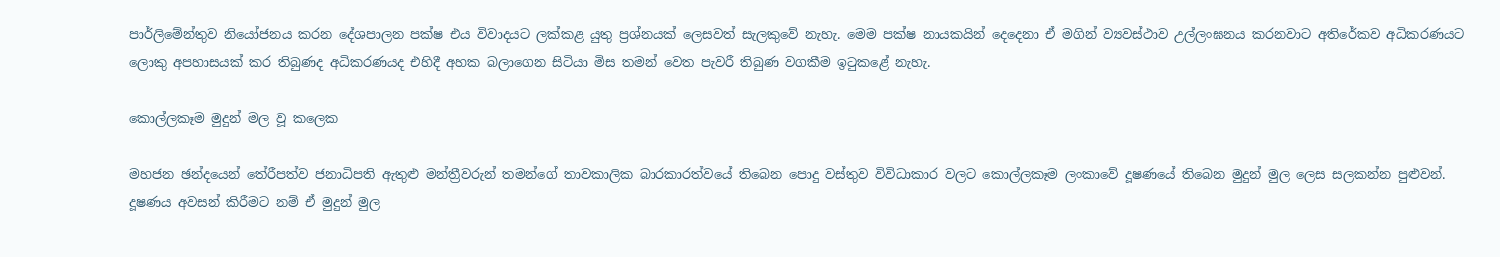පාර්ලිමේන්තුව නියෝජනය කරන දේශපාලන පක්ෂ එය විවාදයට ලක්කළ යුතු ප්‍රශ්නයක් ලෙසවත් සැලකුවේ නැහැ. මෙම පක්ෂ නායකයින් දෙදෙනා ඒ මගින් ව්‍යවස්ථාව උල්ලංඝනය කරනවාට අතිරේකව අධිකරණයට ලොකු අපහාසයක් කර තිබුණද අධිකරණයද එහිදී අහක බලාගෙන සිටියා මිස තමන් වෙත පැවරී තිබුණ වගකීම ඉටුකළේ නැහැ.

කොල්ලකෑම මුදුන් මල වූ කලෙක

මහජන ඡන්දයෙන් තේරීපත්ව ජනාධිපති ඇතුළු මන්ත්‍රීවරුන් තමන්ගේ තාවකාලික බාරකාරත්වයේ තිබෙන පොදු වස්තුව විවිධාකාර වලට කොල්ලකෑම ලංකාවේ දූෂණයේ තිබෙන මුදුන් මුල ලෙස සලකන්න පුළුවන්. දූෂණය අවසන් කිරීමට නම් ඒ මුදුන් මුල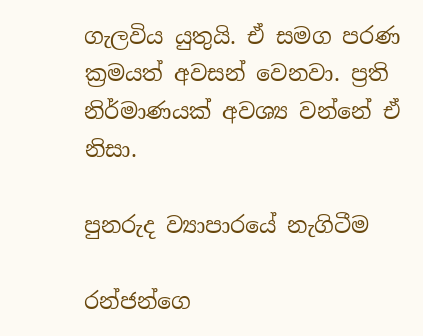ගැලවිය යුතුයි. ඒ සමග පරණ ක්‍රමයත් අවසන් වෙනවා. ප්‍රති නිර්මාණයක් අවශ්‍ය වන්නේ ඒ නිසා.

පුනරුද ව්‍යාපාර‍යේ නැගිටීම

රන්ජන්ගෙ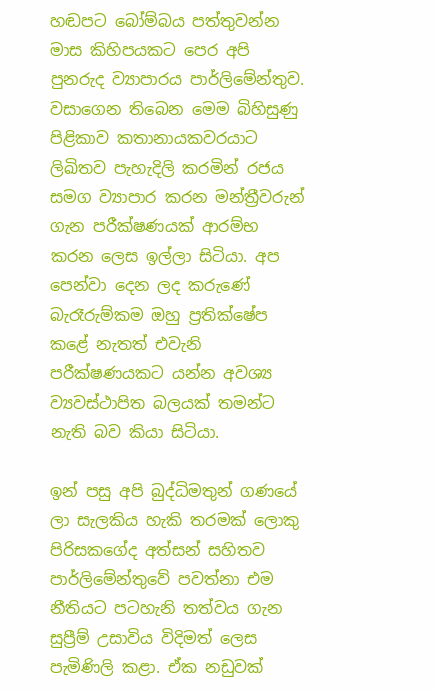හඬපට බෝම්බය පත්තුවන්න මාස කිහිපයකට පෙර අපි පුනරුද ව්‍යාපාරය පාර්ලිමේන්තුව. වසාගෙන තිබෙන මෙම බිහිසුණු පිළිකාව කතානායකවරයාට ලිඛිතව පැහැදිලි කරමින් රජය සමග ව්‍යාපාර කරන මන්ත්‍රීවරුන් ගැන පරීක්ෂණයක් ආරම්භ කරන ලෙස ඉල්ලා සිටියා. අප පෙන්වා දෙන ලද කරුණේ බැරෑරුම්කම ඔහු ප්‍රතික්ෂේප කළේ නැතත් එවැනි පරීක්ෂණයකට යන්න අවශ්‍ය ව්‍යවස්ථාපිත බලයක් තමන්ට නැති බව කියා සිටියා.

ඉන් පසු අපි බුද්ධිමතුන් ගණයේ ලා සැලකිය හැකි තරමක් ලොකු පිරිසකගේද අත්සන් සහිතව පාර්ලිමේන්තුවේ පවත්නා එම නීතියට පටහැනි තත්වය ගැන සුප්‍රීම් උසාවිය විදිමත් ලෙස පැමිණිලි කළා. ඒක නඩුවක්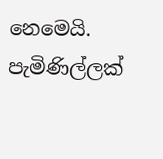නෙමෙයි. පැමිණිල්ලක්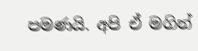පමණයි. අපි ඒ මගින්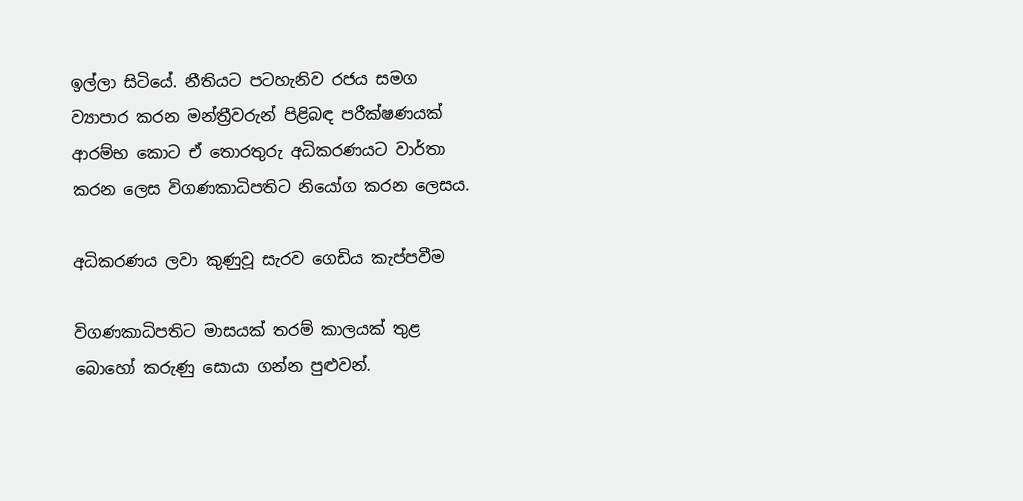ඉල්ලා සිටියේ. නීතියට පටහැනිව රජය සමග ව්‍යාපාර කරන මන්ත්‍රීවරුන් පිළිබඳ පරීක්ෂණයක් ආරම්භ කොට ඒ තොරතුරු අධිකරණයට වාර්තා කරන ලෙස විගණකාධිපතිට නියෝග කරන ලෙසය.

අධිකරණය ලවා කුණුවූ සැරව ගෙඩිය කැප්පවීම

විගණකාධිපතිට මාසයක් තරම් කාලයක් තුළ බොහෝ කරුණු සොයා ගන්න පුළුවන්.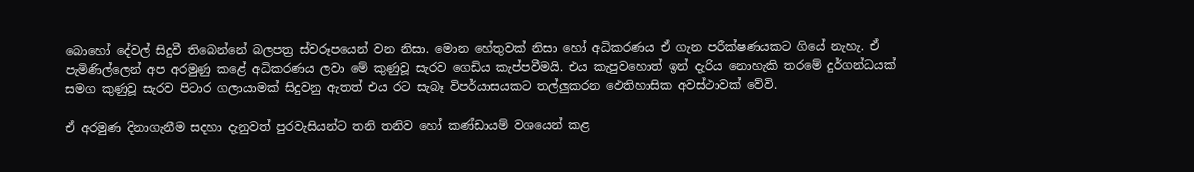බොහෝ දේවල් සිදුවී තිබෙන්නේ බලපත්‍ර ස්වරූපයෙන් වන නිසා. මොන හේතුවක් නිසා හෝ අධිකරණය ඒ ගැන පරීක්ෂණයකට ගියේ නැහැ. ඒ පැමිණිල්ලෙන් අප අරමුණු කළේ අධිකරණය ලවා මේ කුණුවූ සැරව ගෙඩිය කැප්පවීමයි. එය කැපුවහොත් ඉන් දැරිය නොහැකි තරමේ දුර්ගන්ධයක් සමග කුණුවූ සැරව පිටාර ගලායාමක් සිදුවනු ඇතත් එය රට සැබෑ විපර්යාසයකට තල්ලුකරන ඵෙතිහාසික අවස්ථාවක් වේවි.

ඒ අරමුණ දිනාගැනීම සදහා දැනුවත් පුරවැසියන්ට තනි තනිව හෝ කණ්ඩායම් වශයෙන් කළ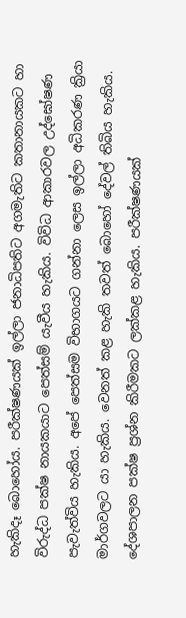හැකිදෑ බොහෝය. පරීක්ෂණයක් ඉල්ලා ජනාධිපතිට අගමැතිට කතානායකට හා විරුද්ධ පක්ෂ නායකයාට පෙත්සම් යැවීය හැකිය. විවිධ ආකාරවල උද්ඝෝෂණ පැවැත්විය හැකිය. අපේ පෙත්සම විභාගයට ගන්නා ලෙස ඉල්ලා අධිකරණ ක්‍රියා මාර්ගවලට යා හැකිය. වෙනත් කළ හැකි තවත් බොහෝ දේවල් තිබිය හැකිය. දේශපාලන පක්ෂ ප්‍රශ්න කිරීමකට ලක්කළ හැකිය. පරීක්ෂණයක්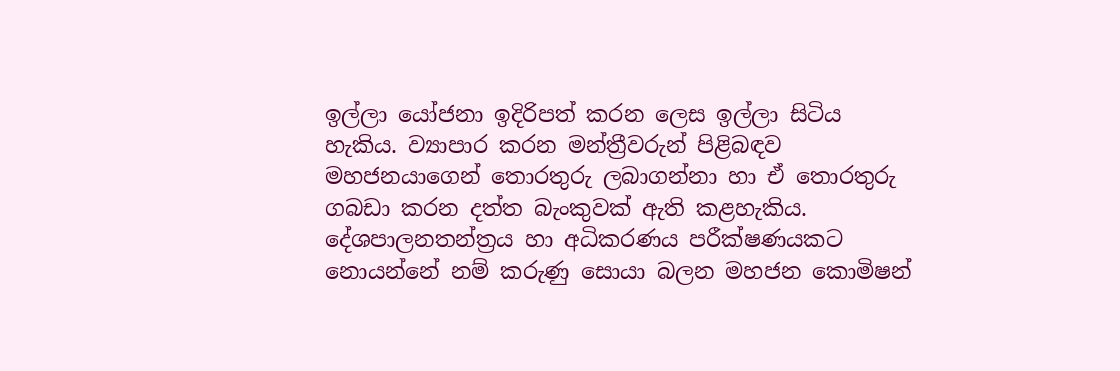ඉල්ලා යෝජනා ඉදිරිපත් කරන ලෙස ඉල්ලා සිටිය හැකිය. ව්‍යාපාර කරන මන්ත්‍රීවරුන් පිළිබඳව මහජනයාගෙන් තොරතුරු ලබාගන්නා හා ඒ තොරතුරු ගබඩා කරන දත්ත බැංකුවක් ඇති කළහැකිය. දේශපාලනතන්ත්‍රය හා අධිකරණය පරීක්ෂණයකට නොයන්නේ නම් කරුණු සොයා බලන මහජන කොමිෂන්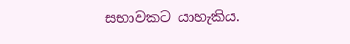සභාවකට යාහැකිය.